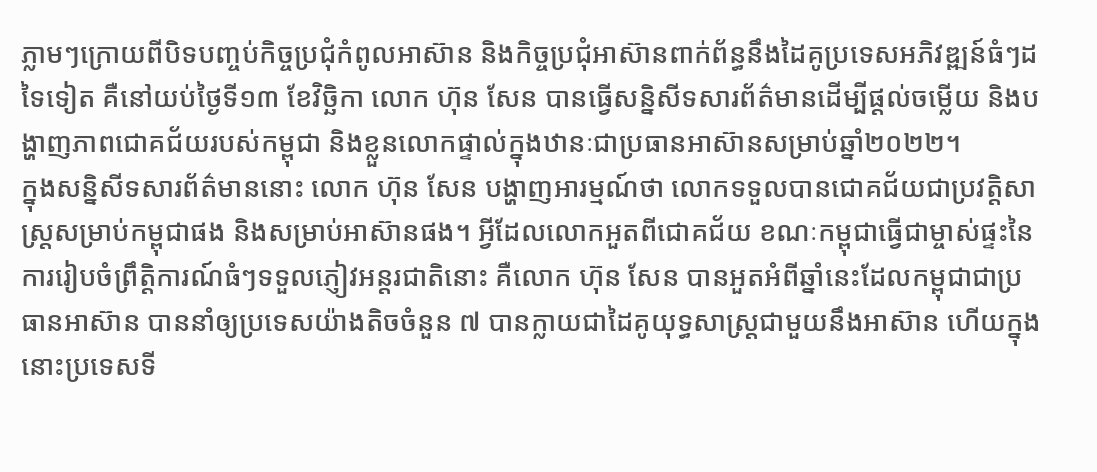ភ្លាមៗក្រោយពីបិទបញ្ចប់កិច្ចប្រជុំកំពូលអាស៊ាន និងកិច្ចប្រជុំអាស៊ានពាក់ព័ន្ធនឹងដៃគូប្រទេសអភិវឌ្ឍន៍ធំៗដទៃទៀត គឺនៅយប់ថ្ងៃទី១៣ ខែវិច្ឆិកា លោក ហ៊ុន សែន បានធ្វើសន្និសីទសារព័ត៌មានដើម្បីផ្ដល់ចម្លើយ និងបង្ហាញភាពជោគជ័យរបស់កម្ពុជា និងខ្លួនលោកផ្ទាល់ក្នុងឋានៈជាប្រធានអាស៊ានសម្រាប់ឆ្នាំ២០២២។
ក្នុងសន្និសីទសារព័ត៌មាននោះ លោក ហ៊ុន សែន បង្ហាញអារម្មណ៍ថា លោកទទួលបានជោគជ័យជាប្រវត្តិសាស្ត្រសម្រាប់កម្ពុជាផង និងសម្រាប់អាស៊ានផង។ អ្វីដែលលោកអួតពីជោគជ័យ ខណៈកម្ពុជាធ្វើជាម្ចាស់ផ្ទះនៃការរៀបចំព្រឹត្តិការណ៍ធំៗទទួលភ្ញៀវអន្តរជាតិនោះ គឺលោក ហ៊ុន សែន បានអួតអំពីឆ្នាំនេះដែលកម្ពុជាជាប្រធានអាស៊ាន បាននាំឲ្យប្រទេសយ៉ាងតិចចំនួន ៧ បានក្លាយជាដៃគូយុទ្ធសាស្ត្រជាមួយនឹងអាស៊ាន ហើយក្នុងនោះប្រទេសទី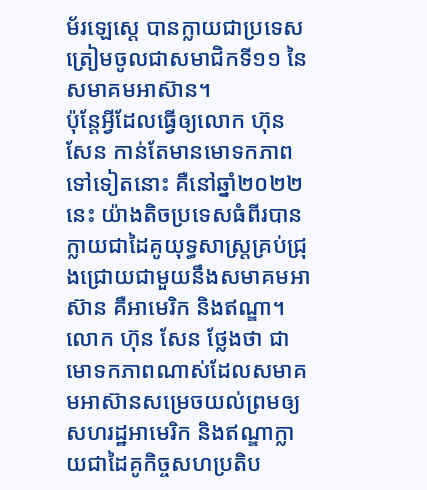ម័រឡេស្តេ បានក្លាយជាប្រទេសត្រៀមចូលជាសមាជិកទី១១ នៃសមាគមអាស៊ាន។
ប៉ុន្តែអ្វីដែលធ្វើឲ្យលោក ហ៊ុន សែន កាន់តែមានមោទកភាពទៅទៀតនោះ គឺនៅឆ្នាំ២០២២ នេះ យ៉ាងតិចប្រទេសធំពីរបានក្លាយជាដៃគូយុទ្ធសាស្ត្រគ្រប់ជ្រុងជ្រោយជាមួយនឹងសមាគមអាស៊ាន គឺអាមេរិក និងឥណ្ឌា។
លោក ហ៊ុន សែន ថ្លែងថា ជាមោទកភាពណាស់ដែលសមាគមអាស៊ានសម្រេចយល់ព្រមឲ្យសហរដ្ឋអាមេរិក និងឥណ្ឌាក្លាយជាដៃគូកិច្ចសហប្រតិប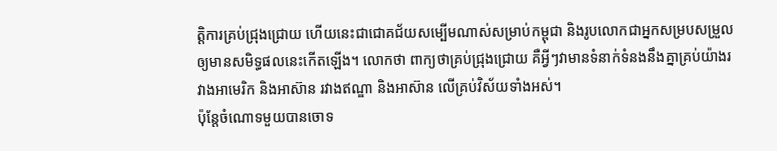ត្តិការគ្រប់ជ្រុងជ្រោយ ហើយនេះជាជោគជ័យសម្បើមណាស់សម្រាប់កម្ពុជា និងរូបលោកជាអ្នកសម្របសម្រួលឲ្យមានសមិទ្ធផលនេះកើតឡើង។ លោកថា ពាក្យថាគ្រប់ជ្រុងជ្រោយ គឺអ្វីៗវាមានទំនាក់ទំនងនឹងគ្នាគ្រប់យ៉ាងរវាងអាមេរិក និងអាស៊ាន រវាងឥណ្ឌា និងអាស៊ាន លើគ្រប់វិស័យទាំងអស់។
ប៉ុន្តែចំណោទមួយបានចោទ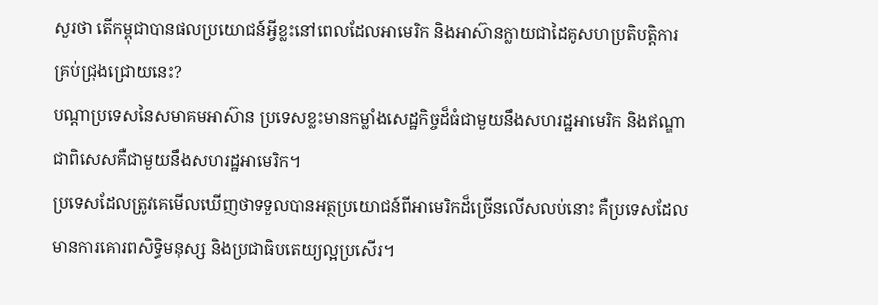សួរថា តើកម្ពុជាបានផលប្រយោជន៍អ្វីខ្លះនៅពេលដែលអាមេរិក និងអាស៊ានក្លាយជាដៃគូសហប្រតិបត្តិការគ្រប់ជ្រុងជ្រោយនេះ?
បណ្ដាប្រទេសនៃសមាគមអាស៊ាន ប្រទេសខ្លះមានកម្លាំងសេដ្ឋកិច្ចដ៏ធំជាមួយនឹងសហរដ្ឋអាមេរិក និងឥណ្ឌា ជាពិសេសគឺជាមួយនឹងសហរដ្ឋអាមេរិក។
ប្រទេសដែលត្រូវគេមើលឃើញថាទទួលបានអត្ថប្រយោជន៍ពីអាមេរិកដ៏ច្រើនលើសលប់នោះ គឺប្រទេសដែលមានការគោរពសិទ្ធិមនុស្ស និងប្រជាធិបតេយ្យល្អប្រសើរ។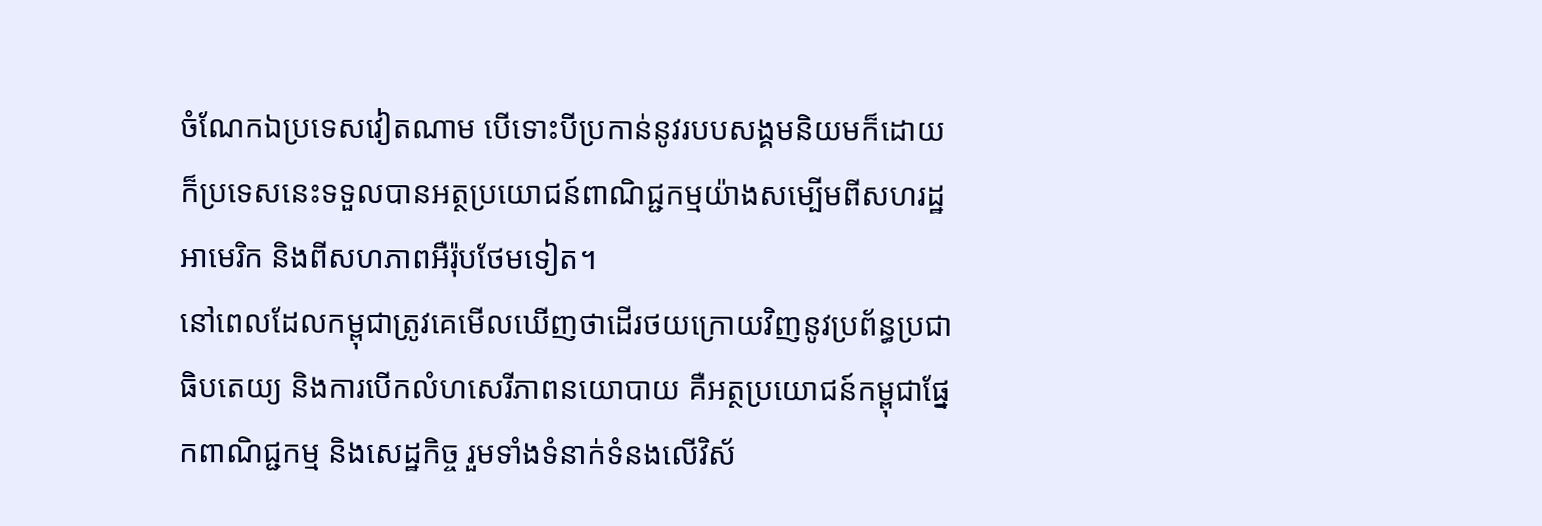ចំណែកឯប្រទេសវៀតណាម បើទោះបីប្រកាន់នូវរបបសង្គមនិយមក៏ដោយ ក៏ប្រទេសនេះទទួលបានអត្ថប្រយោជន៍ពាណិជ្ជកម្មយ៉ាងសម្បើមពីសហរដ្ឋអាមេរិក និងពីសហភាពអឺរ៉ុបថែមទៀត។
នៅពេលដែលកម្ពុជាត្រូវគេមើលឃើញថាដើរថយក្រោយវិញនូវប្រព័ន្ធប្រជាធិបតេយ្យ និងការបើកលំហសេរីភាពនយោបាយ គឺអត្ថប្រយោជន៍កម្ពុជាផ្នែកពាណិជ្ជកម្ម និងសេដ្ឋកិច្ច រួមទាំងទំនាក់ទំនងលើវិស័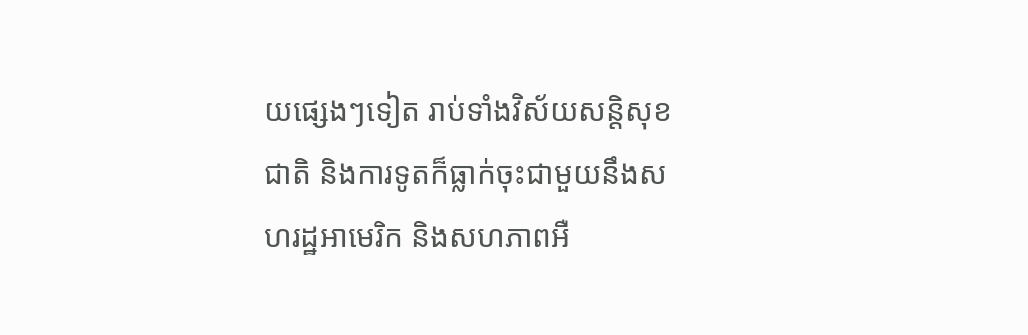យផ្សេងៗទៀត រាប់ទាំងវិស័យសន្តិសុខជាតិ និងការទូតក៏ធ្លាក់ចុះជាមួយនឹងសហរដ្ឋអាមេរិក និងសហភាពអឺ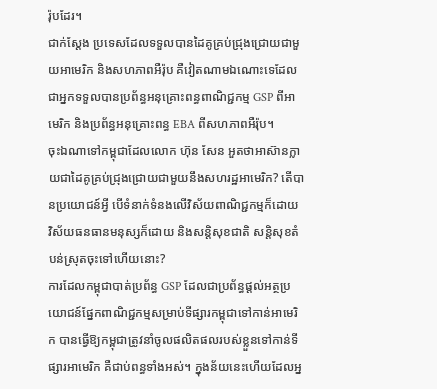រ៉ុបដែរ។
ជាក់ស្ដែង ប្រទេសដែលទទួលបានដៃគូគ្រប់ជ្រុងជ្រោយជាមួយអាមេរិក និងសហភាពអឺរ៉ុប គឺវៀតណាមឯណោះទេដែលជាអ្នកទទួលបានប្រព័ន្ធអនុគ្រោះពន្ធពាណិជ្ជកម្ម GSP ពីអាមេរិក និងប្រព័ន្ធអនុគ្រោះពន្ធ EBA ពីសហភាពអឺរ៉ុប។
ចុះឯណាទៅកម្ពុជាដែលលោក ហ៊ុន សែន អួតថាអាស៊ានក្លាយជាដៃគូគ្រប់ជ្រុងជ្រោយជាមួយនឹងសហរដ្ឋអាមេរិក? តើបានប្រយោជន៍អ្វី បើទំនាក់ទំនងលើវិស័យពាណិជ្ជកម្មក៏ដោយ វិស័យធនធានមនុស្សក៏ដោយ និងសន្តិសុខជាតិ សន្តិសុខតំបន់ស្រុតចុះទៅហើយនោះ?
ការដែលកម្ពុជាបាត់ប្រព័ន្ធ GSP ដែលជាប្រព័ន្ធផ្ដល់អត្ថប្រយោជន៍ផ្នែកពាណិជ្ជកម្មសម្រាប់ទីផ្សារកម្ពុជាទៅកាន់អាមេរិក បានធ្វើឱ្យកម្ពុជាត្រូវនាំចូលផលិតផលរបស់ខ្លួនទៅកាន់ទីផ្សារអាមេរិក គឺជាប់ពន្ធទាំងអស់។ ក្នុងន័យនេះហើយដែលអ្ន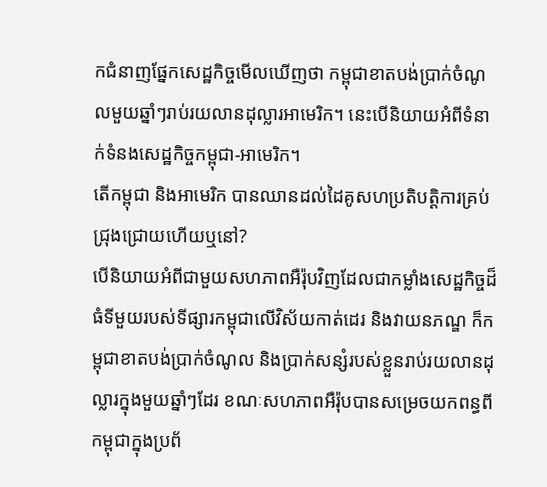កជំនាញផ្នែកសេដ្ឋកិច្ចមើលឃើញថា កម្ពុជាខាតបង់ប្រាក់ចំណូលមួយឆ្នាំៗរាប់រយលានដុល្លារអាមេរិក។ នេះបើនិយាយអំពីទំនាក់ទំនងសេដ្ឋកិច្ចកម្ពុជា-អាមេរិក។
តើកម្ពុជា និងអាមេរិក បានឈានដល់ដៃគូសហប្រតិបត្តិការគ្រប់ជ្រុងជ្រោយហើយឬនៅ?
បើនិយាយអំពីជាមួយសហភាពអឺរ៉ុបវិញដែលជាកម្លាំងសេដ្ឋកិច្ចដ៏ធំទីមួយរបស់ទីផ្សារកម្ពុជាលើវិស័យកាត់ដេរ និងវាយនភណ្ឌ ក៏កម្ពុជាខាតបង់ប្រាក់ចំណូល និងប្រាក់សន្សំរបស់ខ្លួនរាប់រយលានដុល្លារក្នុងមួយឆ្នាំៗដែរ ខណៈសហភាពអឺរ៉ុបបានសម្រេចយកពន្ធពីកម្ពុជាក្នុងប្រព័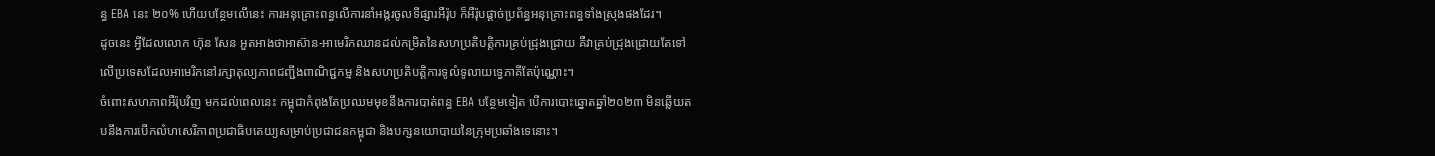ន្ធ EBA នេះ ២០% ហើយបន្ថែមលើនេះ ការអនុគ្រោះពន្ធលើការនាំអង្ករចូលទីផ្សារអឺរ៉ុប ក៏អឺរ៉ុបផ្ដាច់ប្រព័ន្ធអនុគ្រោះពន្ធទាំងស្រុងផងដែរ។
ដូចនេះ អ្វីដែលលោក ហ៊ុន សែន អួតអាងថាអាស៊ាន-អាមេរិកឈានដល់កម្រិតនៃសហប្រតិបត្តិការគ្រប់ជ្រុងជ្រោយ គឺវាគ្រប់ជ្រុងជ្រោយតែទៅលើប្រទេសដែលអាមេរិកនៅរក្សាតុល្យភាពជញ្ជីងពាណិជ្ជកម្ម និងសហប្រតិបត្តិការទូលំទូលាយទ្វេភាគីតែប៉ុណ្ណោះ។
ចំពោះសហភាពអឺរ៉ុបវិញ មកដល់ពេលនេះ កម្ពុជាកំពុងតែប្រឈមមុខនឹងការបាត់ពន្ធ EBA បន្ថែមទៀត បើការបោះឆ្នោតឆ្នាំ២០២៣ មិនឆ្លើយតបនឹងការបើកលំហសេរីភាពប្រជាធិបតេយ្យសម្រាប់ប្រជាជនកម្ពុជា និងបក្សនយោបាយនៃក្រុមប្រឆាំងទេនោះ។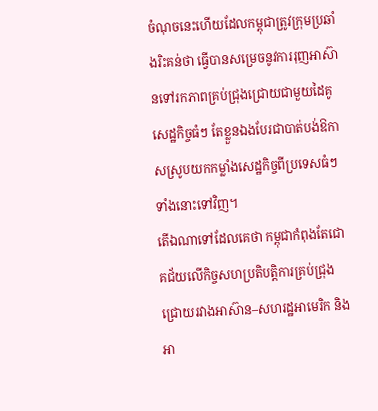ចំណុចនេះហើយដែលកម្ពុជាត្រូវក្រុមប្រឆាំងរិះគន់ថា ធ្វើបានសម្រេចនូវការរុញអាស៊ានទៅរកភាពគ្រប់ជ្រុងជ្រោយជាមួយដៃគូសេដ្ឋកិច្ចធំៗ តែខ្លួនឯងបែរជាបាត់បង់ឱកាសស្រូបយកកម្លាំងសេដ្ឋកិច្ចពីប្រទេសធំៗទាំងនោះទៅវិញ។
តើឯណាទៅដែលគេថា កម្ពុជាកំពុងតែជោគជ័យលើកិច្ចសហប្រតិបត្តិការគ្រប់ជ្រុងជ្រោយរវាងអាស៊ាន–សហរដ្ឋអាមេរិក និងអា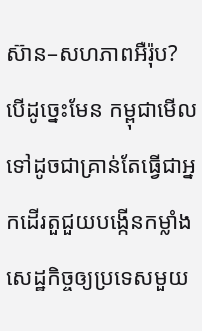ស៊ាន–សហភាពអឺរ៉ុប?
បើដូច្នេះមែន កម្ពុជាមើលទៅដូចជាគ្រាន់តែធ្វើជាអ្នកដើរតួជួយបង្កើនកម្លាំងសេដ្ឋកិច្ចឲ្យប្រទេសមួយ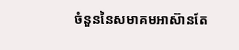ចំនួននៃសមាគមអាស៊ានតែ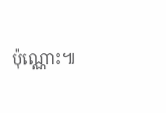ប៉ុណ្ណោះ៕